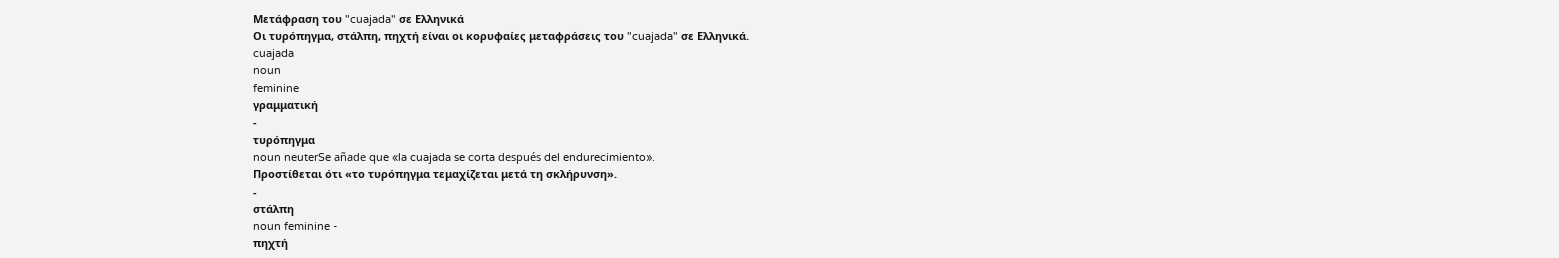Μετάφραση του "cuajada" σε Ελληνικά
Οι τυρόπηγμα, στάλπη, πηχτή είναι οι κορυφαίες μεταφράσεις του "cuajada" σε Ελληνικά.
cuajada
noun
feminine
γραμματική
-
τυρόπηγμα
noun neuterSe añade que «la cuajada se corta después del endurecimiento».
Προστίθεται ότι «το τυρόπηγμα τεμαχίζεται μετά τη σκλήρυνση».
-
στάλπη
noun feminine -
πηχτή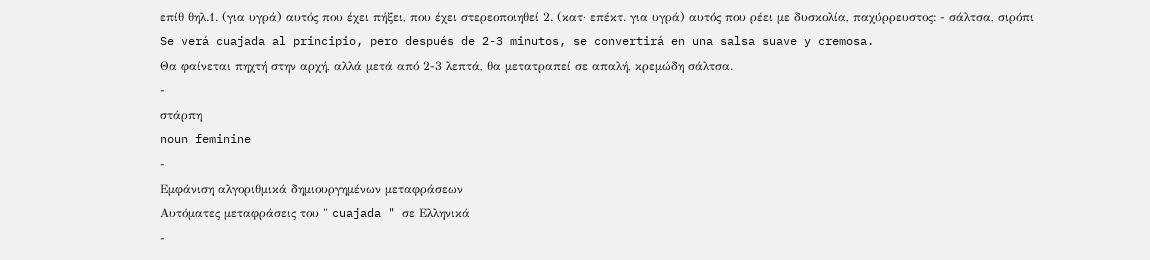επίθ θηλ.1. (για υγρά) αυτός που έχει πήξει, που έχει στερεοποιηθεί 2. (κατ· επέκτ. για υγρά) αυτός που ρέει με δυσκολία, παχύρρευστος: - σάλτσα, σιρόπι
Se verá cuajada al principio, pero después de 2-3 minutos, se convertirá en una salsa suave y cremosa.
Θα φαίνεται πηχτή στην αρχή, αλλά μετά από 2-3 λεπτά, θα μετατραπεί σε απαλή, κρεμώδη σάλτσα.
-
στάρπη
noun feminine
-
Εμφάνιση αλγοριθμικά δημιουργημένων μεταφράσεων
Αυτόματες μεταφράσεις του " cuajada " σε Ελληνικά
-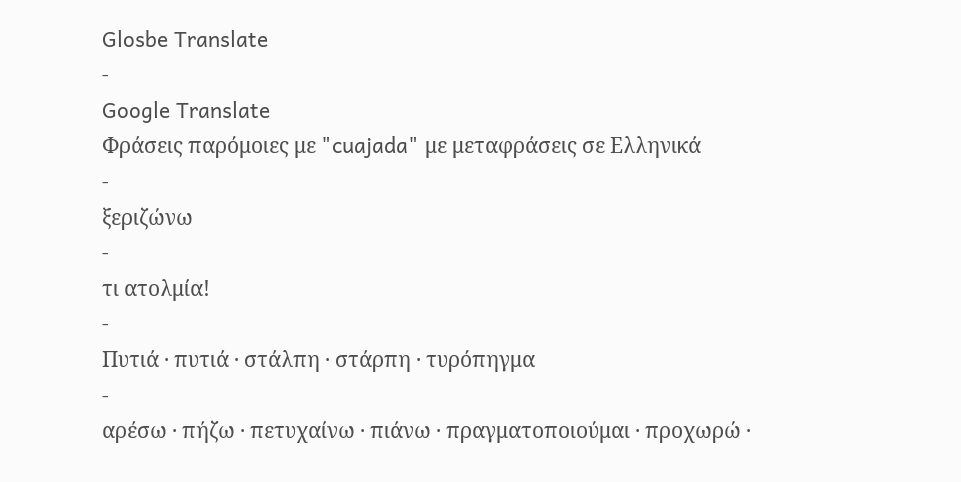Glosbe Translate
-
Google Translate
Φράσεις παρόμοιες με "cuajada" με μεταφράσεις σε Ελληνικά
-
ξεριζώνω
-
τι ατολμία!
-
Πυτιά · πυτιά · στάλπη · στάρπη · τυρόπηγμα
-
αρέσω · πήζω · πετυχαίνω · πιάνω · πραγματοποιούμαι · προχωρώ ·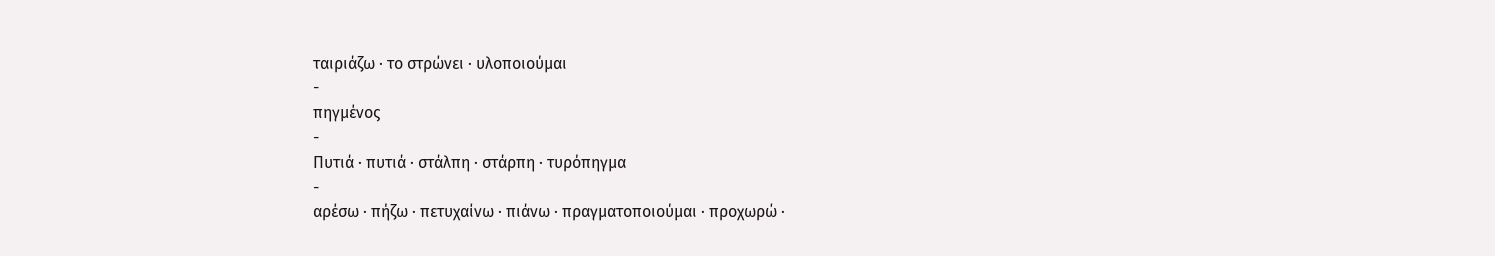ταιριάζω · το στρώνει · υλοποιούμαι
-
πηγμένος
-
Πυτιά · πυτιά · στάλπη · στάρπη · τυρόπηγμα
-
αρέσω · πήζω · πετυχαίνω · πιάνω · πραγματοποιούμαι · προχωρώ ·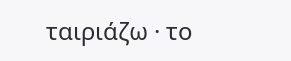ταιριάζω · το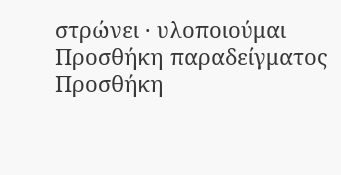στρώνει · υλοποιούμαι
Προσθήκη παραδείγματος
Προσθήκη